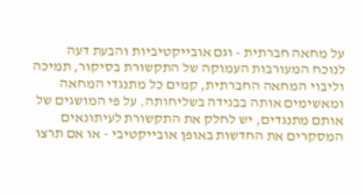על מחאה חברתית - וגם אובייקטיביות והבעת דעה
לנוכח המעורבות העמוקה של התקשורת בסיקור, תמיכה וליבוי המחאה החברתית, קמים כל מתנגדי המחאה ומאשימים אותה בבגידה בשליחותה. על פי המושגים של אותם מתנגדים, יש לחלק את התקשורת לעיתונאים המסקרים את החדשות באופן אובייקטיבי - או אם תרצו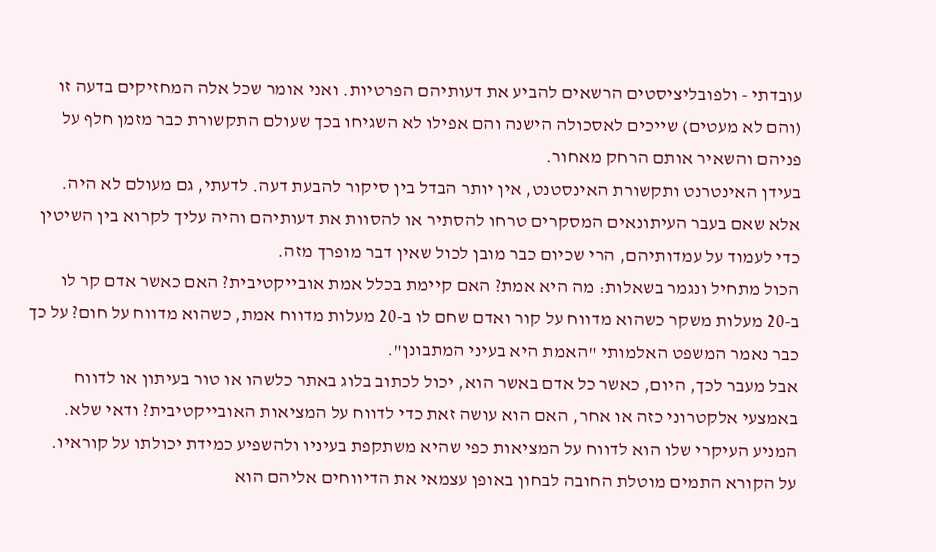עובדתי - ולפובליציסטים הרשאים להביע את דעותיהם הפרטיות. ואני אומר שכל אלה המחזיקים בדעה זו (והם לא מעטים) שייכים לאסכולה הישנה והם אפילו לא השגיחו בכך שעולם התקשורת כבר מזמן חלף על פניהם והשאיר אותם הרחק מאחור.
בעידן האינטרנט ותקשורת האינסטנט, אין יותר הבדל בין סיקור להבעת דעה. לדעתי, גם מעולם לא היה. אלא שאם בעבר העיתונאים המסקרים טרחו להסתיר או להסוות את דעותיהם והיה עליך לקרוא בין השיטין כדי לעמוד על עמדותיהם, הרי שכיום כבר מובן לכול שאין דבר מופרך מזה.
הכול מתחיל ונגמר בשאלות: מה היא אמת? האם קיימת בכלל אמת אובייקטיבית? האם כאשר אדם קר לו ב-20 מעלות משקר כשהוא מדווח על קור ואדם שחם לו ב-20 מעלות מדווח אמת, כשהוא מדווח על חום? על כך כבר נאמר המשפט האלמותי "האמת היא בעיני המתבונן".
אבל מעבר לכך, היום, כאשר כל אדם באשר הוא, יכול לכתוב בלוג באתר כלשהו או טור בעיתון או לדווח באמצעי אלקטרוני כזה או אחר, האם הוא עושה זאת כדי לדווח על המציאות האובייקטיבית? ודאי שלא. המניע העיקרי שלו הוא לדווח על המציאות כפי שהיא משתקפת בעיניו ולהשפיע כמידת יכולתו על קוראיו.
על הקורא התמים מוטלת החובה לבחון באופן עצמאי את הדיווחים אליהם הוא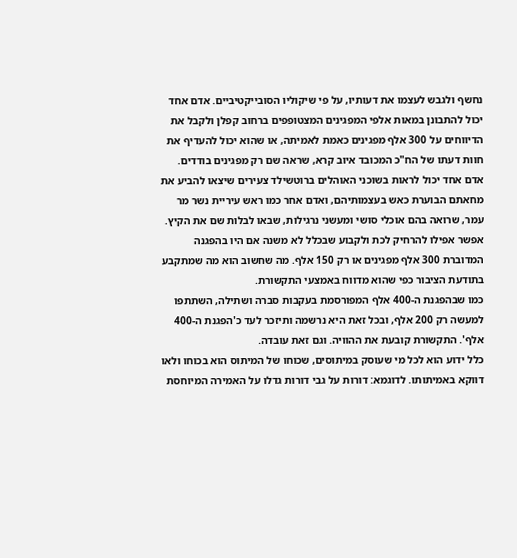נחשף ולגבש לעצמו את דעותיו, על פי שיקוליו הסובייקטיביים. אדם אחד יכול להתבונן במאות אלפי המפגינים המצטופפים ברחוב קפלן ולקבל את הדיווחים על 300 אלף מפגינים כאמת לאמיתה, או שהוא יכול להעדיף את חוות דעתו של הח"כ המכובד איוב קרא, שראה שם רק מפגינים בודדים.
אדם אחד יכול לראות בשוכני האוהלים ברוטשילד צעירים שיצאו להביע את מחאתם הבוערת כאש בעצמותיהם, ואדם אחר כמו ראש עיריית נשר מר עמר, שרואה בהם אוכלי סושי ומעשני נרגילות, שבאו לבלות שם את הקיץ.
אפשר אפילו להרחיק לכת ולקבוע שבכלל לא משנה אם היו בהפגנה המדוברת 300 אלף מפגינים או רק 150 אלף. מה שחשוב הוא מה שמתקבע בתודעת הציבור כפי שהוא מדווח באמצעי התקשורת.
כמו שבהפגנת ה-400 אלף המפורסמת בעקבות סברה ושתילה, השתתפו למעשה רק 200 אלף, ובכל זאת היא נרשמה ותיזכר לעד כ'הפגנת ה-400 אלף'. התקשורת קובעת את ההוויה. וגם זאת עובדה.
כלל ידוע הוא לכל מי שעוסק במיתוסים, שכוחו של המיתוס הוא בכוחו ולאו דווקא באמיתותו. לדוגמא: דורות על גבי דורות גדלו על האמירה המיוחסת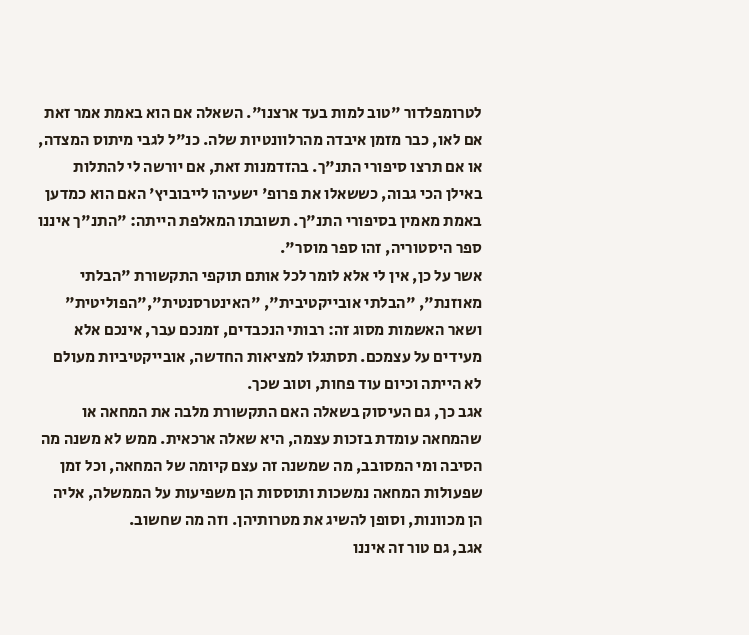לטרומפלדור "טוב למות בעד ארצנו". השאלה אם הוא באמת אמר זאת אם לאו, כבר מזמן איבדה מהרלוונטיות שלה. כנ"ל לגבי מיתוס המצדה, או אם תרצו סיפורי התנ"ך. בהזדמנות זאת, אם יורשה לי להתלות באילן הכי גבוה, כששאלו את פרופ' ישעיהו לייבוביץ' האם הוא כמדען באמת מאמין בסיפורי התנ"ך. תשובתו המאלפת הייתה: "התנ"ך איננו ספר היסטוריה, זהו ספר מוסר".
אשר על כן, אין לי אלא לומר לכל אותם תוקפי התקשורת "הבלתי מאוזנת", "הבלתי אובייקטיבית", "האינטרסנטית","הפוליטית" ושאר האשמות מסוג זה: רבותי הנכבדים, זמנכם עבר, אינכם אלא מעידים על עצמכם. תסתגלו למציאות החדשה, אובייקטיביות מעולם לא הייתה וכיום עוד פחות, וטוב שכך.
אגב כך, גם העיסוק בשאלה האם התקשורת מלבה את המחאה או שהמחאה עומדת בזכות עצמה, היא שאלה ארכאית. ממש לא משנה מה הסיבה ומי המסובב, מה שמשנה זה עצם קיומה של המחאה, וכל זמן שפעולות המחאה נמשכות ותוססות הן משפיעות על הממשלה, אליה הן מכוונות, וסופן להשיג את מטרותיהן. וזה מה שחשוב.
אגב, גם טור זה איננו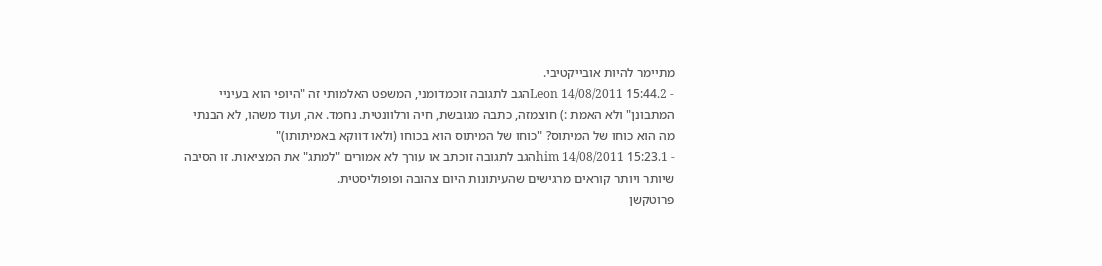מתיימר להיות אובייקטיבי.
- 2.Leon 14/08/2011 15:44הגב לתגובה זוכמדומני, המשפט האלמותי זה "היופי הוא בעיניי המתבונן" ולא האמת :) חוצמזה, כתבה מגובשת, חיה ורלוונטית. נחמד. אה, ועוד משהו, לא הבנתי מה הוא כוחו של המיתוס? "כוחו של המיתוס הוא בכוחו (ולאו דווקא באמיתותו)"
- 1.him 14/08/2011 15:23הגב לתגובה זוכתב או עורך לא אמורים "למתג" את המציאות. זו הסיבה שיותר ויותר קוראים מרגישים שהעיתונות היום צהובה ופופוליסטית.
פרוטקשן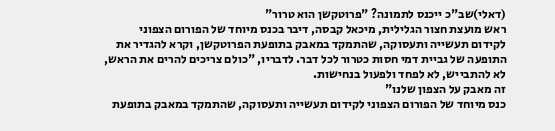(דאלי)שב"כ ייכנס לתמונה? "פרוטקשן הוא טרור"
ראש מועצת חצור הגלילית, מיכאל קבסה, דיבר בכנס מיוחד של הפורום הצפוני לקידום תעשייה ותעסוקה, שהתמקד במאבק בתופעת הפרוטקשן, וקרא להגדיר את התופעה של גביית דמי חסות כטרור לכל דבר. לדבריו, "כולם צריכים להרים את הראש, לא להתבייש, לא לפחד ולפעול בנחישות.
זה מאבק על הצפון שלנו"
כנס מיוחד של הפורום הצפוני לקידום תעשייה ותעסוקה, שהתמקד במאבק בתופעת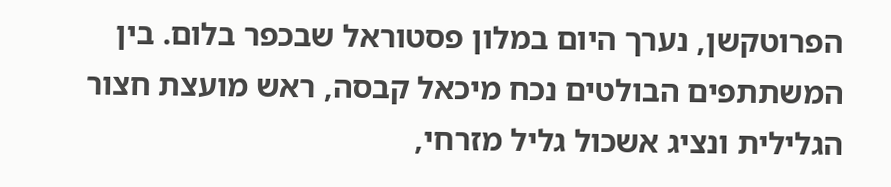הפרוטקשן, נערך היום במלון פסטוראל שבכפר בלום. בין המשתתפים הבולטים נכח מיכאל קבסה, ראש מועצת חצור הגלילית ונציג אשכול גליל מזרחי,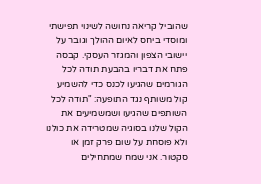שהוביל קריאה נחושה לשינוי תפישתי ומוסדי ביחס לאיום ההולך וגובר על יישובי הצפון והמגזר העסקי. קבסה פתח את דבריו בהבעת תודה לכל הגורמים שהגיעו לכנס כדי להשמיע קול משותף נגד התופעה: "תודה לכל השותפים שהגיעו ושמשמיעים את הקול שלנו בסוגיה שמטרידה את כולנו ולא פוסחת על שום פרק זמן או סקטור. אני שמח שמתחילים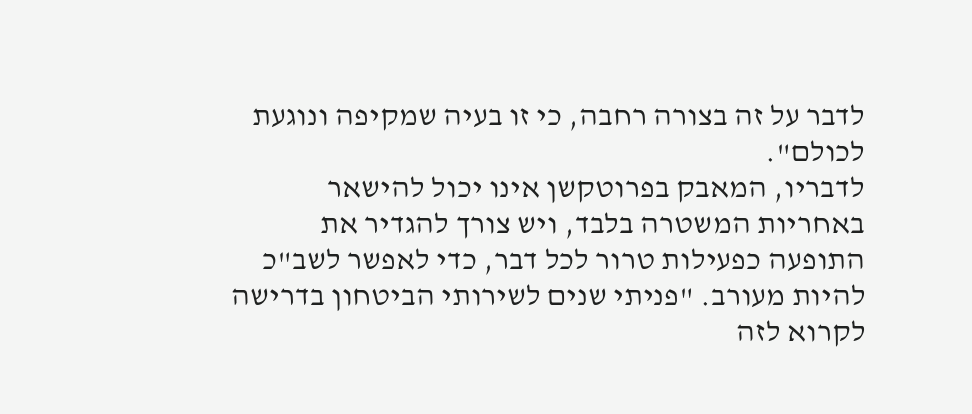לדבר על זה בצורה רחבה, כי זו בעיה שמקיפה ונוגעת לכולם".
לדבריו, המאבק בפרוטקשן אינו יכול להישאר באחריות המשטרה בלבד, ויש צורך להגדיר את התופעה כפעילות טרור לכל דבר, כדי לאפשר לשב"כ להיות מעורב. "פניתי שנים לשירותי הביטחון בדרישה לקרוא לזה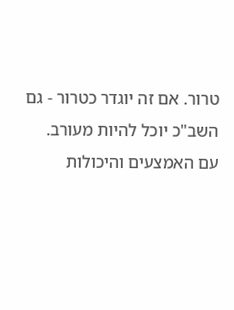טרור. אם זה יוגדר כטרור - גם השב"כ יוכל להיות מעורב. עם האמצעים והיכולות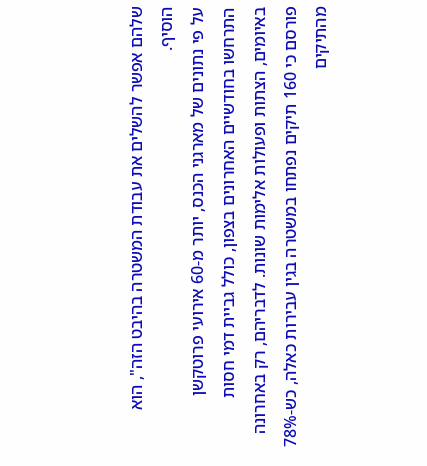שלהם אפשר להשלים את עבודת המשטרה בהיבט הזה", הוא הוסיף.
על פי נתונים של מארגני הכנס, יותר מ-60 אירועי פרוטקשן התרחשו בחודשיים האחרונים בצפון, כולל גביית דמי חסות באיומים, הצתות ופעולות אלימות שונות. לדבריהם, רק באחרונה פורסם כי 160 תיקים נפתחו במשטרה בגין עבירות כאלה, כש-78% מהתיקים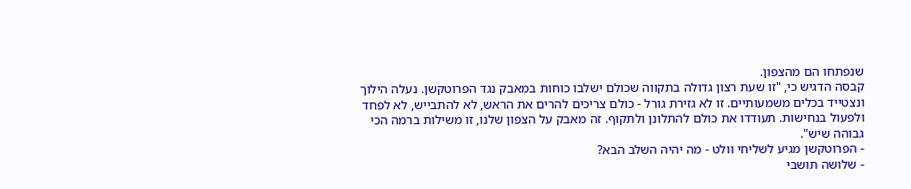שנפתחו הם מהצפון.
קבסה הדגיש כי, "זו שעת רצון גדולה בתקווה שכולם ישלבו כוחות במאבק נגד הפרוטקשן. נעלה הילוך ונצטייד בכלים משמעותיים. זו לא גזירת גורל - כולם צריכים להרים את הראש, לא להתבייש, לא לפחד ולפעול בנחישות. תעודדו את כולם להתלונן ולתקוף. זה מאבק על הצפון שלנו, זו משילות ברמה הכי גבוהה שיש".
- הפרוטקשן מגיע לשליחי וולט - מה יהיה השלב הבא?
- שלושה תושבי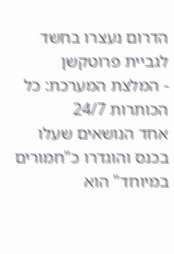הדרום נעצרו בחשד לגביית פרוטקשן
- המלצת המערכת: כל הכותרות 24/7
אחד הנושאים שעלו בכנס והוגדרו כ"חמורים במיוחד" הוא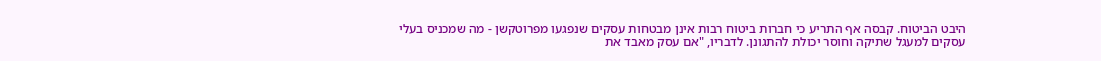היבט הביטוח. קבסה אף התריע כי חברות ביטוח רבות אינן מבטחות עסקים שנפגעו מפרוטקשן - מה שמכניס בעלי עסקים למעגל שתיקה וחוסר יכולת להתגונן. לדבריו, "אם עסק מאבד את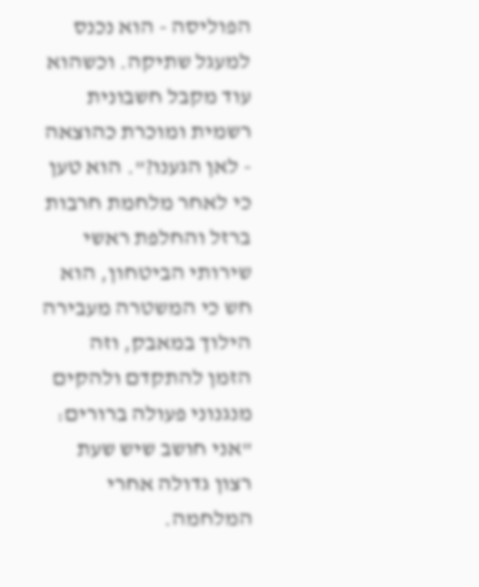הפוליסה - הוא נכנס למעגל שתיקה. וכשהוא עוד מקבל חשבונית רשמית ומוכרת כהוצאה - לאן הגענו?". הוא טען כי לאחר מלחמת חרבות ברזל והחלפת ראשי שירותי הביטחון, הוא חש כי המשטרה מעבירה הילוך במאבק, וזה הזמן להתקדם ולהקים מנגנוני פעולה ברורים: "אני חושב שיש שעת רצון גדולה אחרי המלחמה.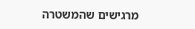מרגישים שהמשטרה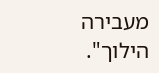מעבירה הילוך".